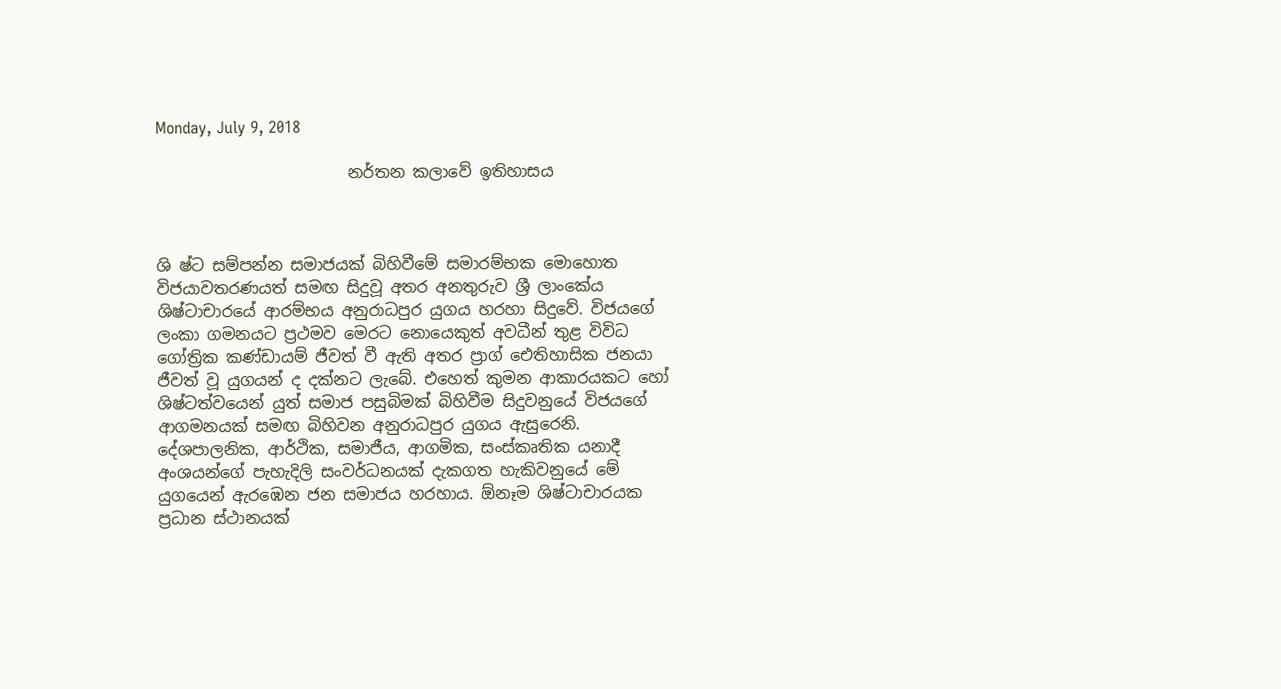Monday, July 9, 2018

                        නර්තන කලාවේ ඉතිහාසය



ශි ෂ්ට සම්පන්න සමාජයක්‌ බිහිවීමේ සමාරම්භක මොහොත විජයාවතරණයත් සමඟ සිදුවූ අතර අනතුරුව ශ්‍රී ලාංකේය ශිෂ්ටාචාරයේ ආරම්භය අනුරාධපුර යුගය හරහා සිදුවේ. විජයගේ ලංකා ගමනයට ප්‍රථමව මෙරට නොයෙකුත් අවධීන් තුළ විවිධ ගෝත්‍රික කණ්‌ඩායම් ජීවත් වී ඇති අතර ප්‍රාග් ඓතිහාසික ජනයා ජීවත් වූ යුගයන් ද දක්‌නට ලැබේ. එහෙත් කුමන ආකාරයකට හෝ ශිෂ්ටත්වයෙන් යුත් සමාජ පසුබිමක්‌ බිහිවීම සිදුවනුයේ විජයගේ ආගමනයක්‌ සමඟ බිහිවන අනුරාධපුර යුගය ඇසුරෙනි. දේශපාලනික, ආර්ථික, සමාජීය, ආගමික, සංස්‌කෘතික යනාදී අංශයන්ගේ පැහැදිලි සංවර්ධනයක්‌ දැකගත හැකිවනුයේ මේ යුගයෙන් ඇරඹෙන ජන සමාජය හරහාය. ඕනෑම ශිෂ්ටාචාරයක ප්‍රධාන ස්‌ථානයක්‌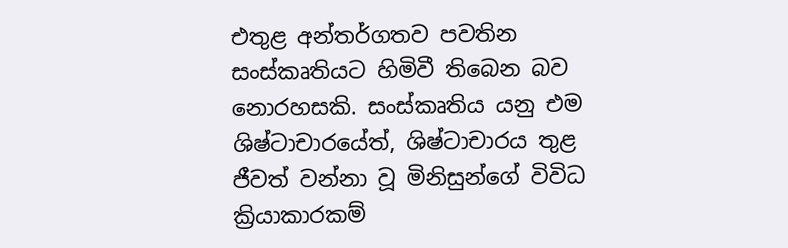එතුළ අන්තර්ගතව පවතින සංස්‌කෘතියට හිමිවී තිබෙන බව නොරහසකි. සංස්‌කෘතිය යනු එම ශිෂ්ටාචාරයේත්, ශිෂ්ටාචාරය තුළ ජීවත් වන්නා වූ මිනිසුන්ගේ විවිධ ක්‍රියාකාරකම්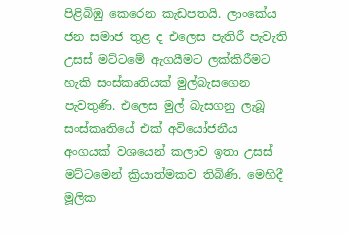පිළිබිඹු කෙරෙන කැඩපතයි. ලාංකේය ජන සමාජ තුළ ද එලෙස පැතිරී පැවැති උසස්‌ මට්‌ටමේ ඇගයීමට ලක්‌කිරීමට හැකි සංස්‌කෘතියක්‌ මුල්බැසගෙන පැවතුණි. එලෙස මුල් බැසගනු ලැබූ සංස්‌කෘතියේ එක්‌ අවියෝජනීය අංගයක්‌ වශයෙන් කලාව ඉතා උසස්‌ මට්‌ටමෙන් ක්‍රියාත්මකව තිබිණි. මෙහිදී මූලික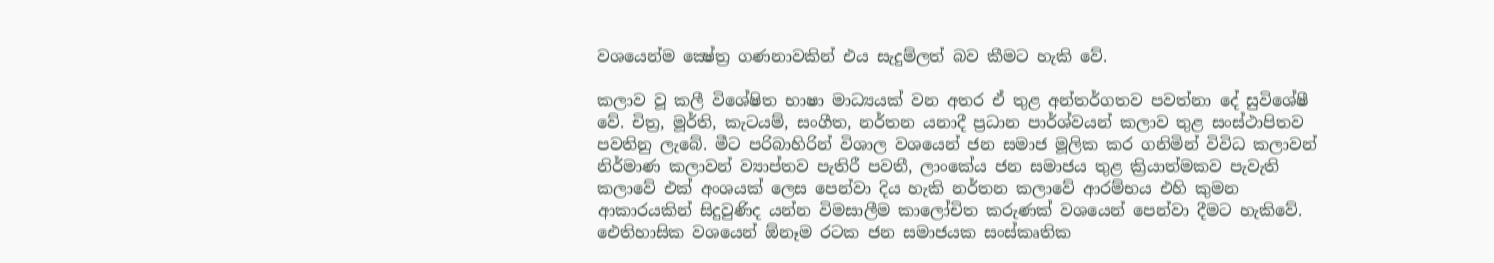වශයෙන්ම ක්‍ෂේත්‍ර ගණනාවකින් එය සැදුම්ලත් බව කීමට හැකි වේ.

කලාව වූ කලී විශේෂිත භාෂා මාධ්‍යයක්‌ වන අතර ඒ තුළ අන්තර්ගතව පවත්නා දේ සුවිශේෂී වේ. චිත්‍ර, මූර්ති, කැටයම්, සංගීත, නර්තන යනාදී ප්‍රධාන පාර්ශ්වයන් කලාව තුළ සංස්‌ථාපිතව පවතිනු ලැබේ. මීට පරිබාහිරින් විශාල වශයෙන් ජන සමාජ මූලික කර ගනිමින් විවිධ කලාවන් නිර්මාණ කලාවන් ව්‍යාප්තව පැතිරී පවතී, ලාංකේය ජන සමාජය තුළ ක්‍රියාත්මකව පැවැති කලාවේ එක්‌ අංශයක්‌ ලෙස පෙන්වා දිය හැකි නර්තන කලාවේ ආරම්භය එහි කුමන ආකාරයකින් සිදුවුණිද යන්න විමසාලීම කාලෝචිත කරුණක්‌ වශයෙන් පෙන්වා දීමට හැකිවේ. ඓතිහාසික වශයෙන් ඕනෑම රටක ජන සමාජයක සංස්‌කෘතික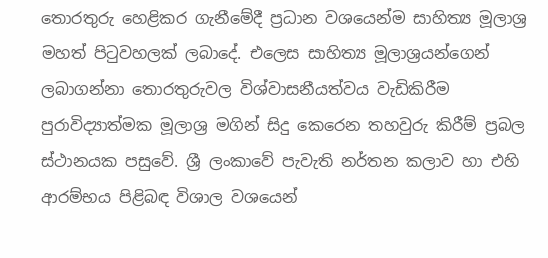තොරතුරු හෙළිකර ගැනීමේදී ප්‍රධාන වශයෙන්ම සාහිත්‍ය මූලාශ්‍ර මහත් පිටුවහලක්‌ ලබාදේ. එලෙස සාහිත්‍ය මූලාශ්‍රයන්ගෙන් ලබාගන්නා තොරතුරුවල විශ්වාසනීයත්වය වැඩිකිරීම පුරාවිද්‍යාත්මක මූලාශ්‍ර මගින් සිදු කෙරෙන තහවුරු කිරීම් ප්‍රබල ස්‌ථානයක පසුවේ. ශ්‍රී ලංකාවේ පැවැති නර්තන කලාව හා එහි ආරම්භය පිළිබඳ විශාල වශයෙන්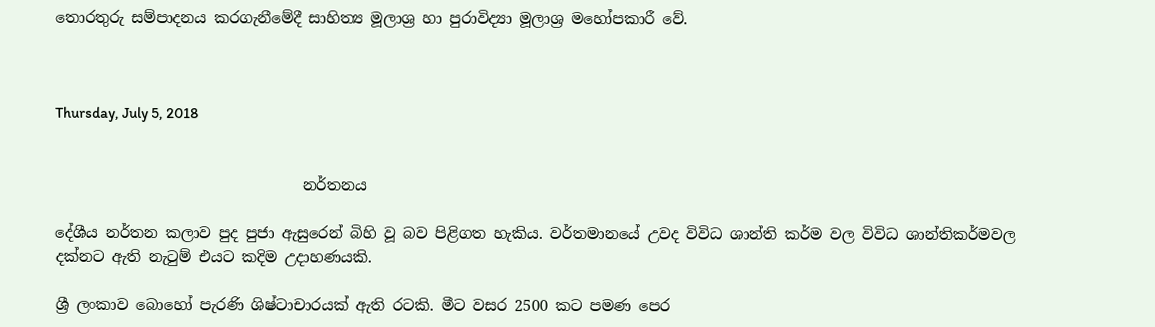තොරතුරු සම්පාදනය කරගැනීමේදී සාහිත්‍ය මූලාශ්‍ර හා පුරාවිද්‍යා මූලාශ්‍ර මහෝපකාරී වේ.



Thursday, July 5, 2018


                                 නර්තනය

දේශීය නර්තන කලාව පුද පුජා ඇසුරෙන් බිහි වූ බව පිළිගත හැකිය. වර්තමානයේ උවද විවිධ ශාන්ති කර්ම වල විවිධ ශාන්තිකර්මවල දක්‌නට ඇති නැටුම් එයට කදිම උදාහණයකි.

ශ්‍රී ලංකාව බොහෝ පැරණි ශිෂ්ටාචාරයක්‌ ඇති රටකි. මීට වසර 2500 කට පමණ පෙර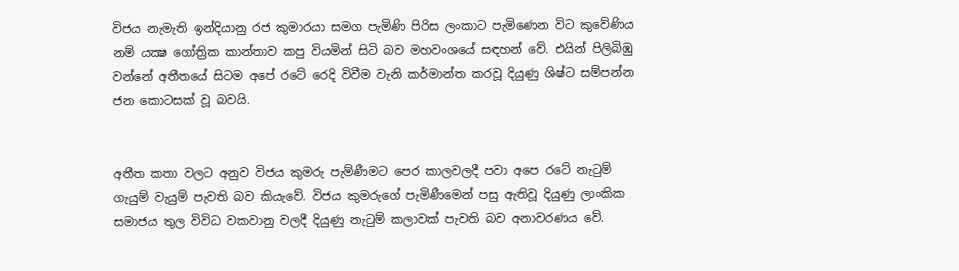විජය නැමැති ඉන්දියානු රජ කුමාරයා සමග පැමිණි පිරිස ලංකාට පැමිණෙන විට කුවේණිය නම් යක්‍ෂ ගෝත්‍රික කාන්තාව කපු වියමින් සිටි බව මහවංශයේ සඳහන් වේ. එයින් පිලිබිඹු වන්නේ අතීතයේ සිටම අපේ රටේ රෙදි විවීම වැනි කර්මාන්ත කරවූ දියුණු ශිෂ්ට සම්පන්න ජන කොටසක්‌ වූ බවයි.


අතීත කතා වලට අනුව විජය කුමරු පැම්ණීමට පෙර කාලවලදී පවා අපෙ රටේ නැටුම් ගැයුම් වැයුම් පැවති බව කියැවේ. විජය කුමරුගේ පැමිණීමෙන් පසු ඇතිවූ දියුණු ලාංකික සමාජය තුල විවිධ වකවානු වලදී දියුණු නැටුම් කලාවක්‌ පැවති බව අනාවරණය වේ.